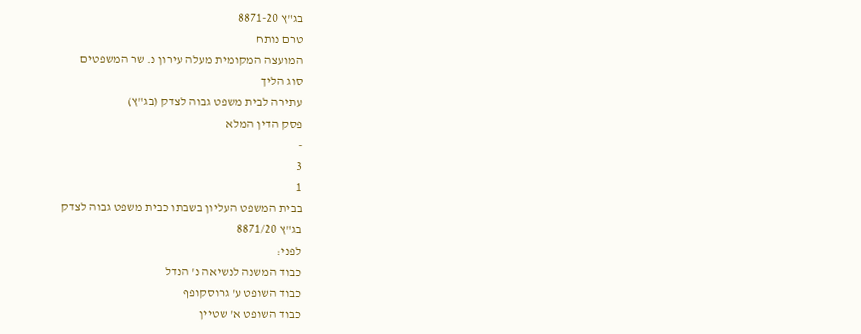בג"ץ 8871-20
טרם נותח
המועצה המקומית מעלה עירון נ. שר המשפטים
סוג הליך
עתירה לבית משפט גבוה לצדק (בג"ץ)
פסק הדין המלא
-
3
1
בבית המשפט העליון בשבתו כבית משפט גבוה לצדק
בג"ץ 8871/20
לפני:
כבוד המשנה לנשיאה נ' הנדל
כבוד השופט ע' גרוסקופף
כבוד השופט א' שטיין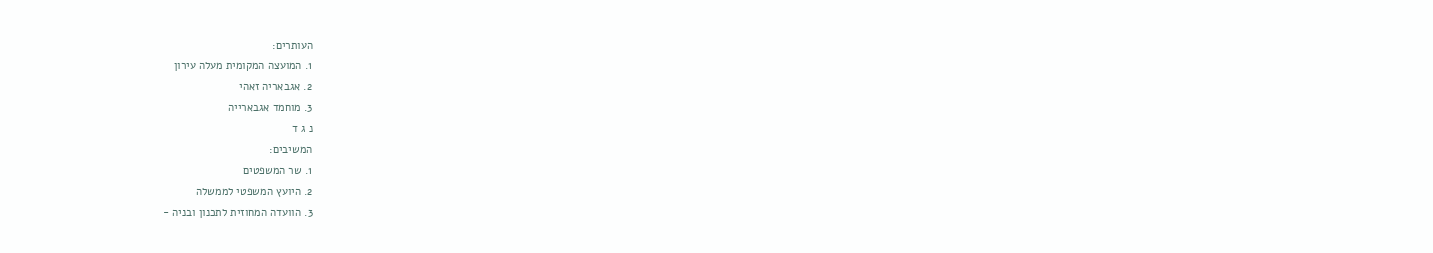העותרים:
1. המועצה המקומית מעלה עירון
2. אגבאריה זאהי
3. מוחמד אגבארייה
נ ג ד
המשיבים:
1. שר המשפטים
2. היועץ המשפטי לממשלה
3. הוועדה המחוזית לתכנון ובניה -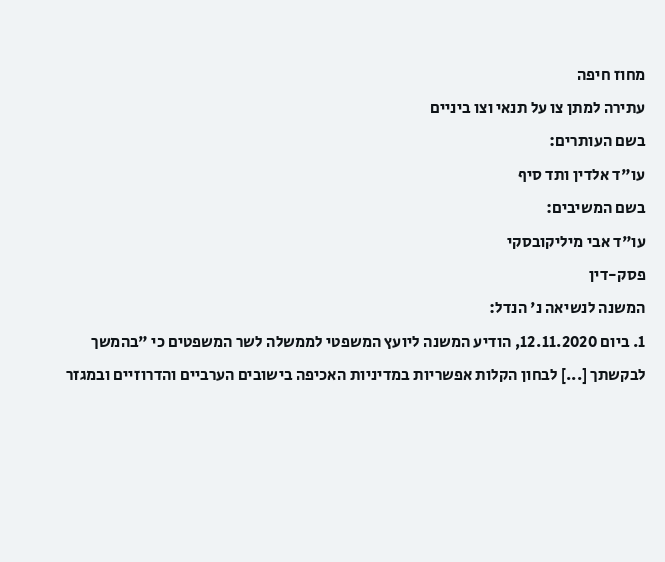מחוז חיפה
עתירה למתן צו על תנאי וצו ביניים
בשם העותרים:
עו"ד אלדין ותד סיף
בשם המשיבים:
עו"ד אבי מיליקובסקי
פסק-דין
המשנה לנשיאה נ' הנדל:
1. ביום 12.11.2020, הודיע המשנה ליועץ המשפטי לממשלה לשר המשפטים כי "בהמשך לבקשתך [...] לבחון הקלות אפשריות במדיניות האכיפה בישובים הערביים והדרוזיים ובמגזר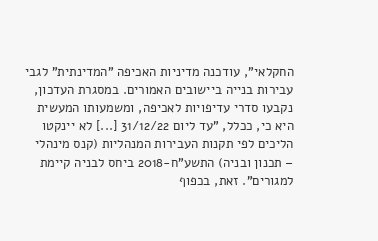החקלאי", עודכנה מדיניות האכיפה "המדינתית" לגבי עבירות בנייה ביישובים האמורים. במסגרת העדכון, נקבעו סדרי עדיפויות לאכיפה, ומשמעותו המעשית היא כי, ככלל, "עד ליום 31/12/22 [...] לא יינקטו הליכים לפי תקנות העבירות המנהליות (קנס מינהלי – תכנון ובניה) התשע"ח-2018 ביחס לבניה קיימת למגורים". זאת, בכפוף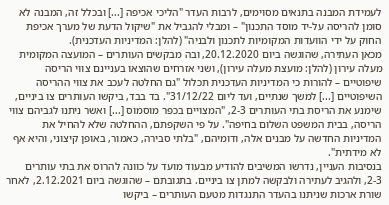לעמידת המבנה בתנאים מסוימים, לרבות העדר "הליכי אכיפה [...] ובכלל זה, המבנה לא סומן להריסה על-יד מוסד התכנון" – ומבלי להגביל את "שיקול הדעת של מערך אכיפת החוק על ידי הוועדות המקומיות לתכנון ולבניה" (להלן: המדיניות העדכנית).
מכאן העתירה, שהוגשה ביום 20.12.2020, ובה מבקשים העותרים – המועצה המקומית מעלה עירון (להלן: מועצת מעלה עירון), ושני אזרחים שהוצאו בעניינם צווי הריסה שיפוטיים – להורות כי המדיניות העדכנית תכלול "גם החלטה לעכב את צווי ההריסה השיפוטיים [...] למשך שנתיים, ועד ליום 31/12/22". בד בבד, ביקשו העותרים צו ביניים, שימנע את הריסת בתי העותרים 2-3, "המצויים בכפר מוסמוס [...] ואשר ניתנו לגביהם צווי הריסה, בבית המשפט השלום בחיפה". על פי השקפתם, ההחלטה שלא להחיל את המדיניות החדשה על מבנים אלה, ודומיהם, "בלתי סבירה, כאמור, באופן קיצוני, והיא אף לא מידתית".
בנסיבות העניין, נדרשו המשיבים להודיע מבעוד מועד על כוונה להרוס את בתי עותרים 2-3, ולהגיב לעתירה ולבקשה למתן צו ביניים. בתגובתם – שהוגשה ביום 2.12.2021, לאחר שורת ארכות שניתנו בהעדר התנגדות מטעם העותרים – ביקשו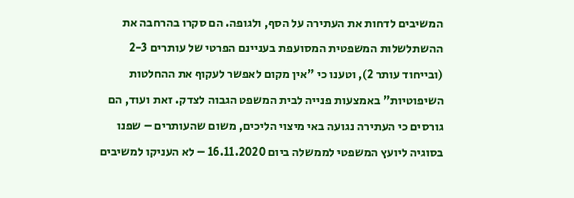המשיבים לדחות את העתירה על הסף, ולגופה. הם סקרו בהרחבה את ההשתלשלות המשפטית המסועפת בעניינם הפרטי של עותרים 2-3 (ובייחוד עותר 2), וטענו כי "אין מקום לאפשר לעקוף את ההחלטות השיפוטיות" באמצעות פנייה לבית המשפט הגבוה לצדק. זאת ועוד, הם גורסים כי העתירה נגועה באי מיצוי הליכים, משום שהעותרים – שפנו בסוגיה ליועץ המשפטי לממשלה ביום 16.11.2020 – לא העניקו למשיבים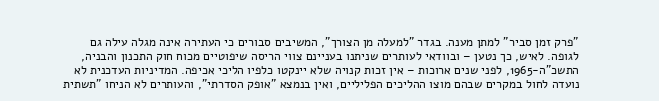"פרק זמן סביר" למתן מענה. בגדר "למעלה מן הצורך", המשיבים סבורים כי העתירה אינה מגלה עילה גם לגופה. לאיש, כך נטען – ובוודאי לעותרים שניתנו בעניינם צווי הריסה שיפוטיים מכוח חוק התכנון והבניה, התשכ"ה-1965, לפני שנים ארוכות – אין זכות קנויה שלא יינקטו כלפיו הליכי אכיפה. המדיניות העדכנית לא נועדה לחול במקרים שבהם מוצו ההליכים הפליליים, ואין בנמצא "אופק הסדרתי", והעותרים לא הניחו "תשתית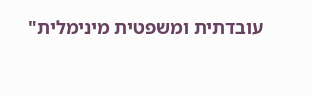עובדתית ומשפטית מינימלית"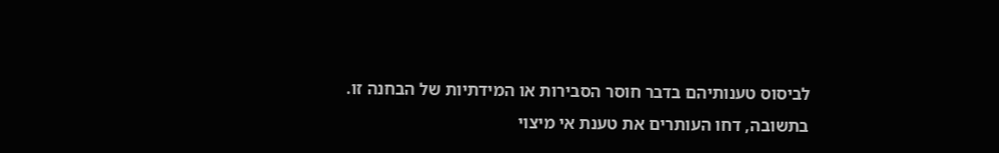לביסוס טענותיהם בדבר חוסר הסבירות או המידתיות של הבחנה זו.
בתשובה, דחו העותרים את טענת אי מיצוי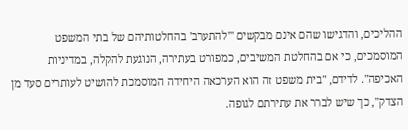ההליכים, והדגישו שהם אינם מבקשים "'להתערב' בהחלטותיהם של בתי המשפט המוסמכים, כי אם בהחלטת המשיבים, כמפורט בעתירה, הנוגעת להקלה, במדיניות האכיפה". לדידם, "בית משפט זה הוא הערכאה היחידה המוסמכת להושיט לעותרים סעד מן הצדק", כך שיש לברר את עתירתם לגופה.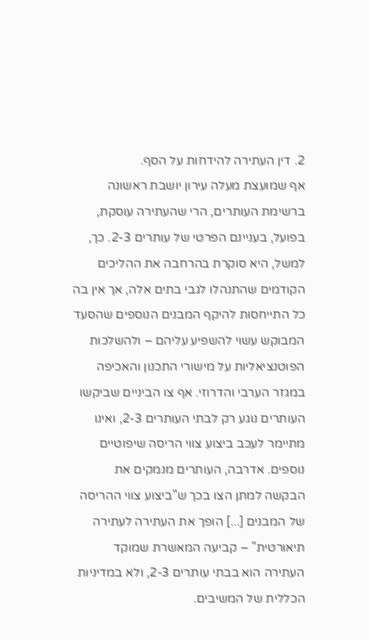2. דין העתירה להידחות על הסף.
אף שמועצת מעלה עירון יושבת ראשונה ברשימת העותרים, הרי שהעתירה עוסקת, בפועל, בעניינם הפרטי של עותרים 2-3. כך, למשל, היא סוקרת בהרחבה את ההליכים הקודמים שהתנהלו לגבי בתים אלה, אך אין בה כל התייחסות להיקף המבנים הנוספים שהסעד המבוקש עשוי להשפיע עליהם – ולהשלכות הפוטנציאליות על מישורי התכנון והאכיפה במגזר הערבי והדרוזי. אף צו הביניים שביקשו העותרים נוגע רק לבתי העותרים 2-3, ואינו מתיימר לעכב ביצוע צווי הריסה שיפוטיים נוספים. אדרבה, העותרים מנמקים את הבקשה למתן הצו בכך ש"ביצוע צווי ההריסה של המבנים [...] הופך את העתירה לעתירה תיאורטית" – קביעה המאשרת שמוקד העתירה הוא בבתי עותרים 2-3, ולא במדיניות הכללית של המשיבים.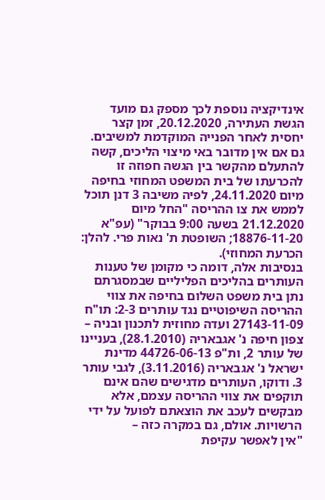אינדיקציה נוספת לכך מספק גם מועד הגשת העתירה, 20.12.2020, זמן קצר יחסית לאחר הפנייה המוקדמת למשיבים. גם אם אין מדובר באי מיצוי הליכים, קשה להתעלם מהקשר בין הגשה חפוזה זו להכרעתו של בית המשפט המחוזי בחיפה מיום 24.11.2020, לפיה משיבה 3 דנן תוכל לממש את צו ההריסה "החל מיום 21.12.2020 בשעה 9:00 בבוקר" (עפ"א 18876-11-20; השופטת ת' נאות פרי. להלן: הכרעת המחוזי).
בנסיבות אלה, דומה כי מקומן של טענות העותרים בהליכים הפליליים שבמסגרתם נתן בית משפט השלום בחיפה את צווי ההריסה השיפוטיים נגד עותרים 2-3: תו"ח 27143-11-09 ועדה מחוזית לתכנון ובניה – צפון חיפה נ' אגבאריה (28.1.2010), בעניינו של עותר 2, ות"פ 44726-06-13 מדינת ישראל נ' אגבאריה (3.11.2016), לגבי עותר 3. ודוקו, העותרים מדגישים שהם אינם תוקפים את צווי ההריסה עצמם, אלא מבקשים לעכב את הוצאתם לפועל על ידי הרשויות. אולם, גם במקרה כזה –
"אין לאפשר עקיפת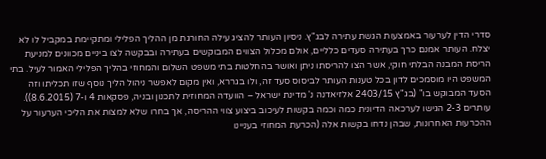סדרי הדין לערעור באמצעות הגשת עתירה לבג"ץ. ניסיון העותר להציג עילה החורגת מן ההליך הפלילי ומתקיימת במקביל לו לא יצלח. העותר אמנם כרך בעתירה סעדים כלליים, אולם מכלול הצווים המבוקשים בעתירה ובבקשה לצו ביניים מכוונים למניעת הריסת המבנה הבלתי חוקי, אשר הצו להריסתו ניתן ואושר בהחלטות בתי משפט השלום והמחוזי בהליך הפלילי האמור לעיל. בתי המשפט היו מוסמכים לדון בכל טענות העותר לביסוס סעד זה, ולו בגררא, ואין מקום לאפשר ניהול הליך נוסף שזו תכליתו וזה הסעד המבוקש בו" (בג"ץ 2403/15 אלזיאדנה נ' מדינת ישראל – הוועדה המחוזית לתכנון ובניה, פסקאות 4 ו-7 (8.6.2015)).
עותרים 2-3 הגישו לערכאה הדיונית כמה וכמה בקשות לעיכוב ביצוע צווי ההריסה, אך בחרו שלא למצות את הליכי הערעור על ההכרעות האחרונות, שבהן נדחו בקשות אלה (הכרעת המחוזי בעניינו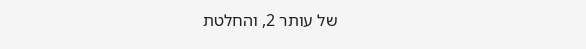של עותר 2, והחלטת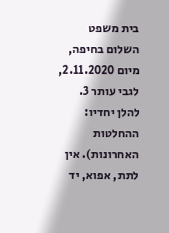בית משפט השלום בחיפה, מיום 2.11.2020, לגבי עותר 3. להלן יחדיו: ההחלטות האחרונות). אין לתת, אפוא, יד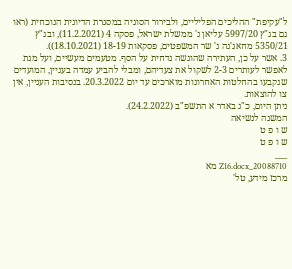ל"עקיפת" ההליכים הפליליים, ולבירור הסוגיה במסגרת הדיונית הנוכחית (ראו גם בג"ץ 5997/20 עליאן נ' ממשלת ישראל, פסקה 4 (11.2.2021), ובג"ץ 5350/21 מחאג'נה נ' שר המשפטים, פסקאות 18-19 (18.10.2021)).
3. אשר על כן, העתירה שהוגשה נדחית על הסף. מטעמים מעשיים, ועל מנת לאפשר לעותרים 2-3 לשקול את צעדיהם, ומבלי להביע עמדה בעניין, המועדים שנקבעו בהחלטות האחרונות מוארכים עד יום 20.3.2022. בנסיבות העניין, אין צו להוצאות.
ניתן היום, כ"ג באדר א התשפ"ב (24.2.2022).
המשנה לנשיאה
ש ו פ ט
ש ו פ ט
___
20088710_Z16.docx מא
מרכז מידע, טל'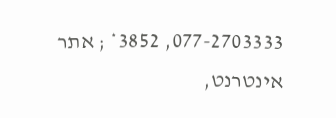077-2703333, 3852* ; אתר אינטרנט,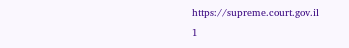https://supreme.court.gov.il
1